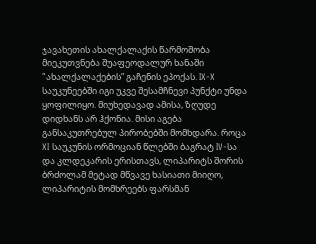ჯავახეთის ახალქალაქის წარმოშობა მიეკუთვნება შუაფეოდალურ ხანაში "ახალქალაქების” გაჩენის ეპოქას. IX-X საუკუნეებში იგი უკვე შესამჩნევი პუნქტი უნდა ყოფილიყო. მიუხედავად ამისა, ზღუდე დიდხანს არ ჰქონია. მისი აგება განსაკუთრებულ პირობებში მომხდარა. როცა XI საუკუნის ორმოციან წლებში ბაგრატ IV-სა და კლდეკარის ერისთავს, ლიპარიტს შორის ბრძოლამ მეტად მწვავე ხასიათი მიიღო, ლიპარიტის მომხრეებს ფარსმან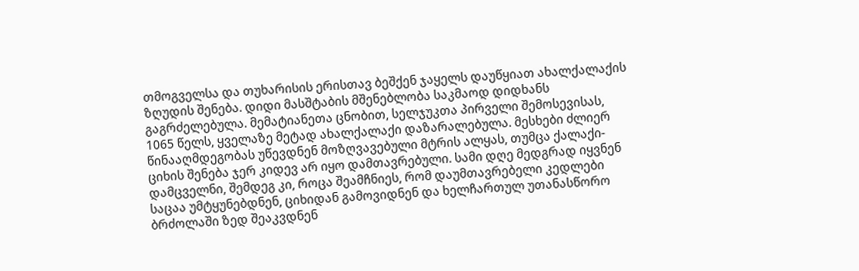თმოგველსა და თუხარისის ერისთავ ბეშქენ ჯაყელს დაუწყიათ ახალქალაქის ზღუდის შენება. დიდი მასშტაბის მშენებლობა საკმაოდ დიდხანს გაგრძელებულა. მემატიანეთა ცნობით, სელჯუკთა პირველი შემოსევისას, 1065 წელს, ყველაზე მეტად ახალქალაქი დაზარალებულა. მესხები ძლიერ წინააღმდეგობას უწევდნენ მოზღვავებული მტრის ალყას, თუმცა ქალაქი-ციხის შენება ჯერ კიდევ არ იყო დამთავრებული. სამი დღე მედგრად იყვნენ დამცველნი, შემდეგ კი, როცა შეამჩნიეს, რომ დაუმთავრებელი კედლები საცაა უმტყუნებდნენ, ციხიდან გამოვიდნენ და ხელჩართულ უთანასწორო ბრძოლაში ზედ შეაკვდნენ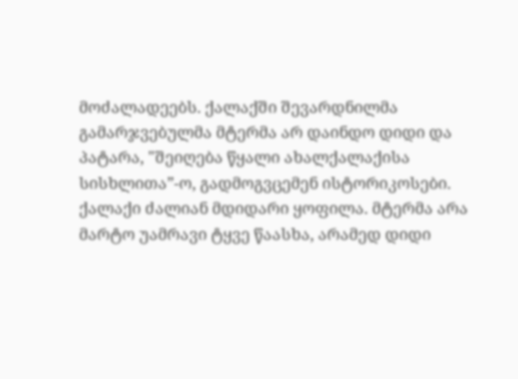მოძალადეებს. ქალაქში შევარდნილმა გამარჯვებულმა მტერმა არ დაინდო დიდი და პატარა, "შეიღება წყალი ახალქალაქისა სისხლითა”-ო, გადმოგვცემენ ისტორიკოსები. ქალაქი ძალიან მდიდარი ყოფილა. მტერმა არა მარტო უამრავი ტყვე წაასხა, არამედ დიდი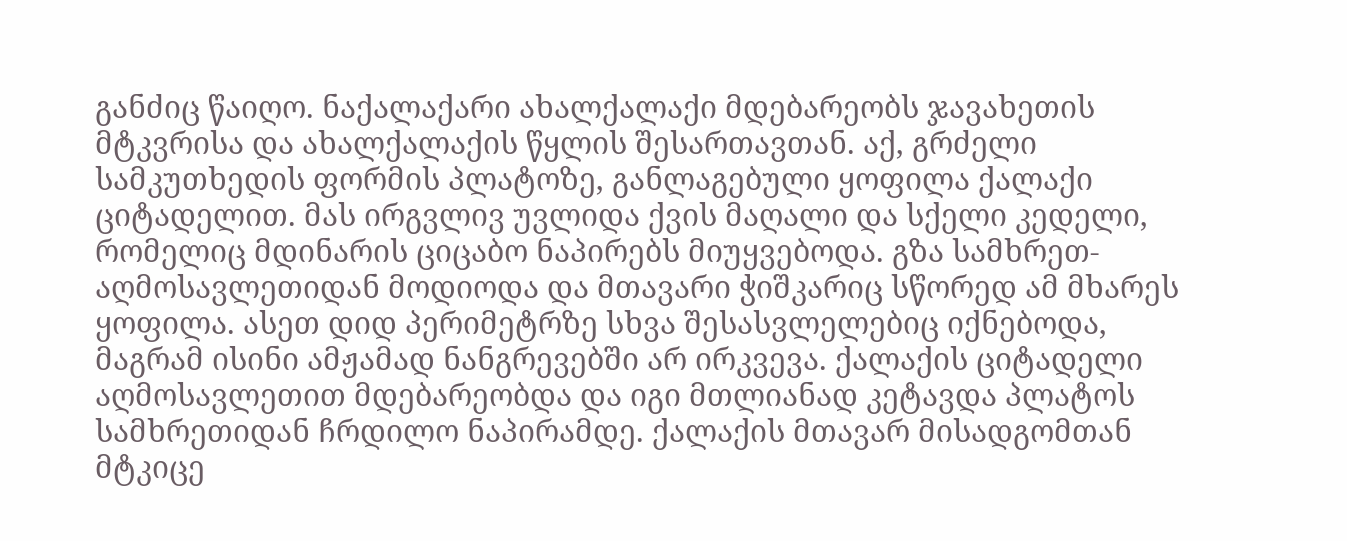განძიც წაიღო. ნაქალაქარი ახალქალაქი მდებარეობს ჯავახეთის მტკვრისა და ახალქალაქის წყლის შესართავთან. აქ, გრძელი სამკუთხედის ფორმის პლატოზე, განლაგებული ყოფილა ქალაქი ციტადელით. მას ირგვლივ უვლიდა ქვის მაღალი და სქელი კედელი, რომელიც მდინარის ციცაბო ნაპირებს მიუყვებოდა. გზა სამხრეთ-აღმოსავლეთიდან მოდიოდა და მთავარი ჭიშკარიც სწორედ ამ მხარეს ყოფილა. ასეთ დიდ პერიმეტრზე სხვა შესასვლელებიც იქნებოდა, მაგრამ ისინი ამჟამად ნანგრევებში არ ირკვევა. ქალაქის ციტადელი აღმოსავლეთით მდებარეობდა და იგი მთლიანად კეტავდა პლატოს სამხრეთიდან ჩრდილო ნაპირამდე. ქალაქის მთავარ მისადგომთან მტკიცე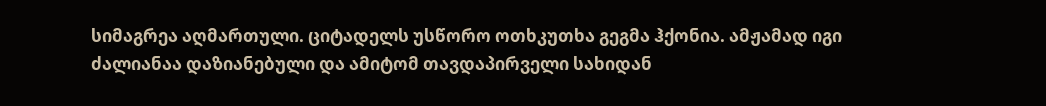სიმაგრეა აღმართული. ციტადელს უსწორო ოთხკუთხა გეგმა ჰქონია. ამჟამად იგი ძალიანაა დაზიანებული და ამიტომ თავდაპირველი სახიდან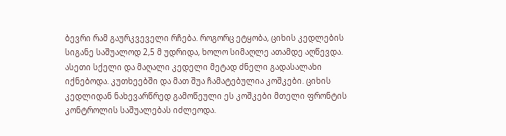ბევრი რამ გაურკვეველი რჩება. როგორც ეტყობა, ციხის კედლების სიგანე საშუალოდ 2,5 მ უდრიდა, ხოლო სიმაღლე ათამდე აღწევდა. ასეთი სქელი და მაღალი კედელი მეტად ძნელი გადასალახი იქნებოდა. კუთხეებში და მათ შუა ჩამატებულია კოშკები. ციხის კედლიდან ნახევარწრედ გამოწეული ეს კოშკები მთელი ფრონტის კონტროლის საშუალებას იძლეოდა.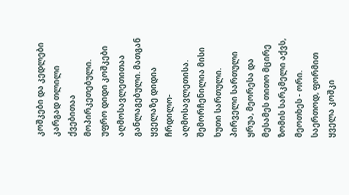კოშკები და კედლები კარგად თლილი ქვებითაა მოპირკეთებული. უფრო დიდი კოშკები აღმოსავლეთითაა განლაგებული. მათგან ყველაზე დიდია ჩრდილო-აღმოსავლეთისა. შემორჩენილია მისი ხუთი სართული. პირველი სართული ყრუა, მეორესა და მესამეს თითო მცირე ზომის სარკმელი აქვს, მეოთხეს - ორი. საერთოდ, ფორმით ყველა კოშკი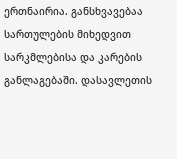ერთნაირია. განსხვავებაა სართულების მიხედვით სარკმლებისა და კარების განლაგებაში. დასავლეთის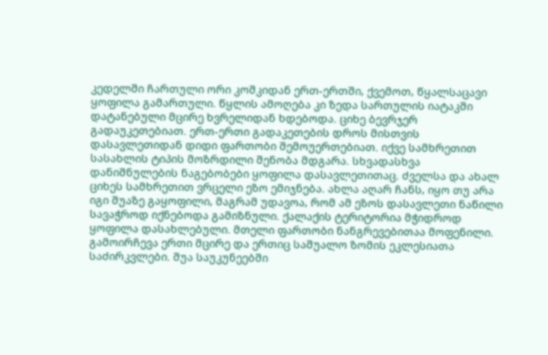კედელში ჩართული ორი კოშკიდან ერთ-ერთში, ქვემოთ, წყალსაცავი ყოფილა გამართული. წყლის ამოღება კი ზედა სართულის იატაკში დატანებული მცირე ხვრელიდან ხდებოდა. ციხე ბევრჯერ გადაუკეთებიათ. ერთ-ერთი გადაკეთების დროს მისთვის დასავლეთიდან დიდი ფართობი შემოუერთებიათ. იქვე სამხრეთით სასახლის ტიპის მოზრდილი შენობა მდგარა. სხვადასხვა დანიშნულების ნაგებობები ყოფილა დასავლეთითაც. ძველსა და ახალ ციხეს სამხრეთით ვრცელი ეზო ემიჯნება. ახლა აღარ ჩანს, იყო თუ არა იგი შუაზე გაყოფილი, მაგრამ უდავოა, რომ ამ ეზოს დასავლეთი ნაწილი სავაჭროდ იქნებოდა გამიზნული. ქალაქის ტერიტორია მჭიდროდ ყოფილა დასახლებული. მთელი ფართობი ნანგრევებითაა მოფენილი. გამოირჩევა ერთი მცირე და ერთიც საშუალო ზომის ეკლესიათა საძირკვლები. შუა საუკუნეებში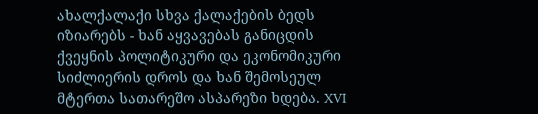ახალქალაქი სხვა ქალაქების ბედს იზიარებს - ხან აყვავებას განიცდის ქვეყნის პოლიტიკური და ეკონომიკური სიძლიერის დროს და ხან შემოსეულ მტერთა სათარეშო ასპარეზი ხდება. XVI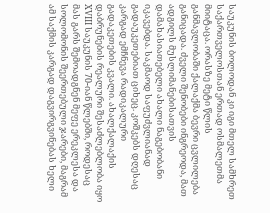საუკუნის ბოლოდან კი იგი მთელ სამხრეთ საქართველოსთან ერთად ოსმალეთმა მიიტაცა. ორასზე მეტი წლის განმავლობაში ქალაქმა ბევრი ცვლილება განიცადა. ძველი შენობები ინგრეოდა, მათ ადგილს მუსლიმანებისათვის დამახასიათებელი ახალი ნაგებობანი იკავებდა. საკმაოდ საფუძვლიანად გადაუკეთებიათ ციხეც. კოშკებს დღესაც კარგად ემჩნევა რადიკალური გადაკეთების კვალი. ახალქალაქის დაბრუნების რეალური შესაძლებლობა იყო XVIII საუკუნის 70-იან წლებში, როდესაც მას გარს შემოადგნენ მეფე ერეკლესა და სოლომონის შეერთებული ჯარები, მაგრამ ამ საქმის კარგად დაგვირგვინებას ხელი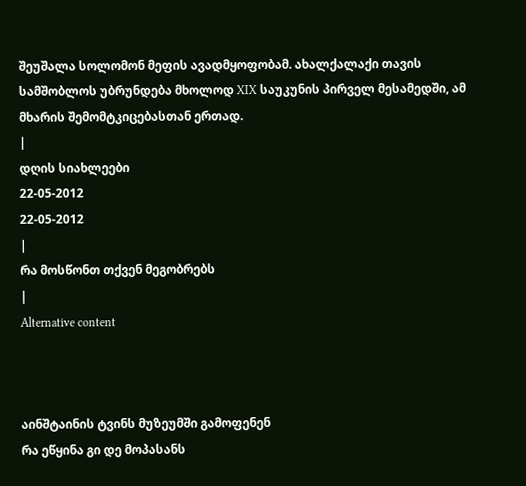შეუშალა სოლომონ მეფის ავადმყოფობამ. ახალქალაქი თავის სამშობლოს უბრუნდება მხოლოდ XIX საუკუნის პირველ მესამედში, ამ მხარის შემომტკიცებასთან ერთად.
|
დღის სიახლეები
22-05-2012
22-05-2012
|
რა მოსწონთ თქვენ მეგობრებს
|
Alternative content



აინშტაინის ტვინს მუზეუმში გამოფენენ
რა ეწყინა გი დე მოპასანს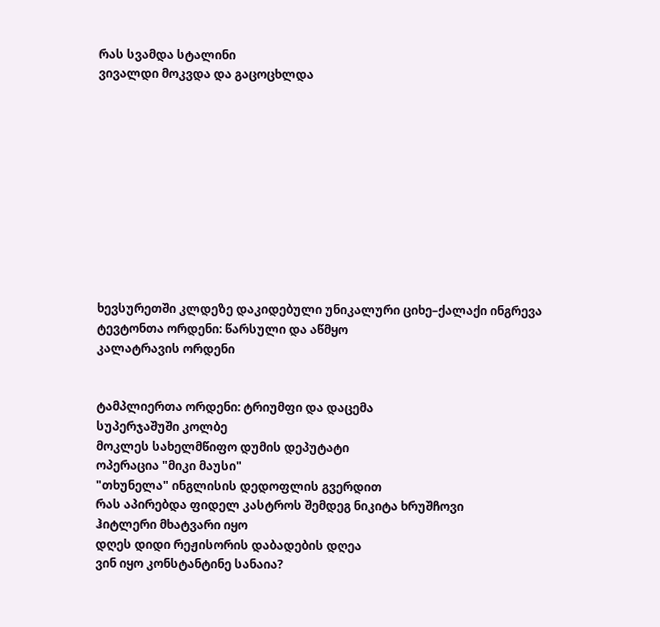რას სვამდა სტალინი
ვივალდი მოკვდა და გაცოცხლდა











ხევსურეთში კლდეზე დაკიდებული უნიკალური ციხე–ქალაქი ინგრევა
ტევტონთა ორდენი: წარსული და აწმყო
კალატრავის ორდენი


ტამპლიერთა ორდენი: ტრიუმფი და დაცემა
სუპერჯაშუში კოლბე
მოკლეს სახელმწიფო დუმის დეპუტატი
ოპერაცია "მიკი მაუსი"
"თხუნელა" ინგლისის დედოფლის გვერდით
რას აპირებდა ფიდელ კასტროს შემდეგ ნიკიტა ხრუშჩოვი
ჰიტლერი მხატვარი იყო
დღეს დიდი რეჟისორის დაბადების დღეა
ვინ იყო კონსტანტინე სანაია?